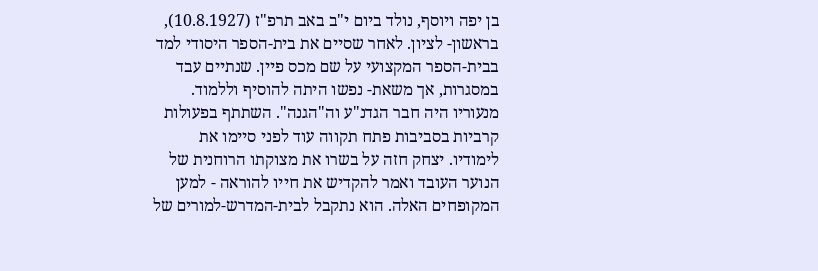בן יפה ויוסף, נולד ביום י"ב באב תרפ"ז (10.8.1927), בראשון- לציון. לאחר שסיים את בית-הספר היסודי למד בבית-הספר המקצועי על שם מכס פיין. שנתיים עבד במסגרות, אך משאת- נפשו היתה להוסיף וללמוד. מנעוריו היה חבר הגדנ"ע וה"הגנה". השתתף בפעולות קרביות בסביבות פתח תקווה עוד לפני סיימו את לימודיו. יצחק חזה על בשרו את מצוקתו הרוחנית של הנוער העובד ואמר להקדיש את חייו להוראה - למען המקופחים האלה. הוא נתקבל לבית-המדרש-למורים של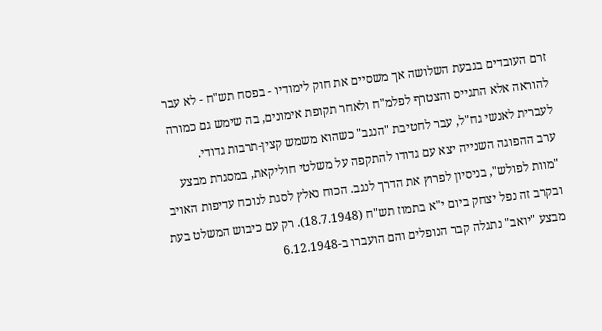זרם העובדים בגבעת השלושה אך משסיים את חוק לימודיו - בפסח תש"ח - לא עבר להוראה אלא התגייס והצטרף לפלמ"ח ולאחר תקופת אימונים, בה שימש גם כמורה לעברית לאנשי גח"ל, עבר לחטיבת "הנגב" כשהוא משמש קצין-תרבות גדודי.
ערב ההפוגה השנייה יצא עם גדודו להתקפה על משלטי חוליקאת, במסגרת מבצע "מוות לפולש", בניסיון לפרוץ את הדרך לנגב. הכוח נאלץ לסגת לנוכח עדיפות האויב ובקרב זה נפל יצחק ביום י"א בתמוז תש"ח (18.7.1948). רק עם כיבוש המשלט בעת מבצע "יואב" נתגלה קבר הנופלים והם הועברו ב-6.12.1948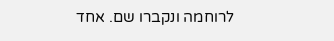לרוחמה ונקברו שם. אחד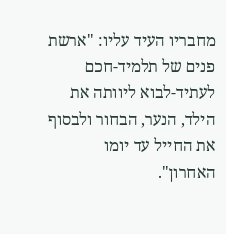מחבריו העיד עליו: "ארשת פנים של תלמיד-חכם לעתיד-לבוא ליוותה את הילד, הנער, הבחור ולבסוף את החייל עד יומו האחרון".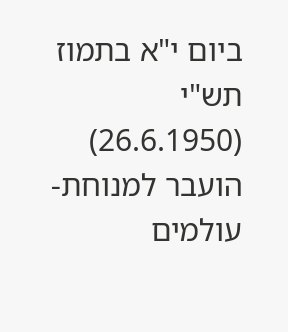ביום י"א בתמוז תש"י (26.6.1950) הועבר למנוחת-עולמים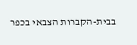בבית-הקברות הצבאי בכפר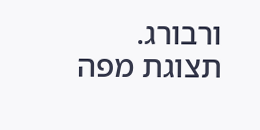ורבורג.
תצוגת מפה